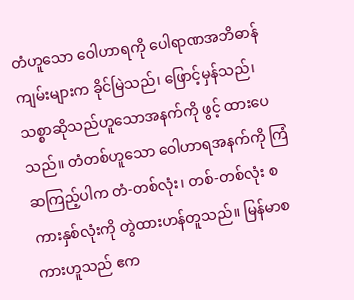တံဟူသော ဝေါဟာရကို ပေါရာဏအဘိဓာန်ကျမ်းများက ခိုင်မြဲသည်၊ ဖြောင့်မှန်သည်၊ သစ္စာဆိုသည်ဟူသောအနက်ကို ဖွင့် ထားပေသည်။ တံတစ်ဟူသော ဝေါဟာရအနက်ကို ကြံဆကြည့်ပါက တံ-တစ်လုံး၊ တစ်-တစ်လုံး စကားနှစ်လုံးကို တွဲထားဟန်တူသည်။ မြန်မာစကားဟူသည် ဧက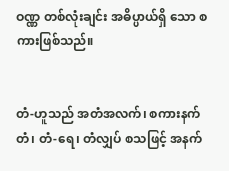ဝဏ္ဏ တစ်လုံးချင်း အဓိပ္ပာယ်ရှိ သော စကားဖြစ်သည်။


တံ-ဟူသည် အတံအလက်၊ စကားနက်တံ၊ တံ-ရေ၊ တံလျှပ် စသဖြင့် အနက်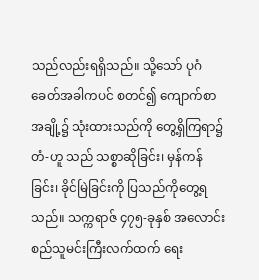သည်လည်းရရှိသည်။ သို့သော် ပုဂံခေတ်အခါကပင် စတင်၍ ကျောက်စာအချို့၌ သုံးထားသည်ကို တွေ့ရှိကြရာ၌ တံ-ဟူ သည် သစ္စာဆိုခြင်း၊ မှန်ကန်ခြင်း၊ ခိုင်မြဲခြင်းကို ပြသည်ကိုတွေ့ရသည်။ သက္ကရာဇ် ၄၇၅-ခုနှစ် အလောင်းစည်သူမင်းကြီးလက်ထက် ရေး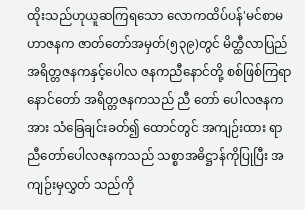ထိုးသည်ဟုယူဆကြရသော လောကထိပ်ပန်'မင်စာမဟာဇနက ဇာတ်တော်အမှတ်(၅၃၉)တွင် မိတ္ထီလာပြည် အရိတ္တဇနကနှင့်ပေါလ ဇနကညီနောင်တို့ စစ်ဖြစ်ကြရာ နောင်တော် အရိတ္တဇနကသည် ညီ တော် ပေါလဇနကအား သံခြေချင်းခတ်၍ ထောင်တွင် အကျဉ်းထား ရာ ညီတော်ပေါလဇနကသည် သစ္စာအဓိဋ္ဌာန်ကိုပြုပြီး အကျဉ်းမှလွှတ် သည်ကို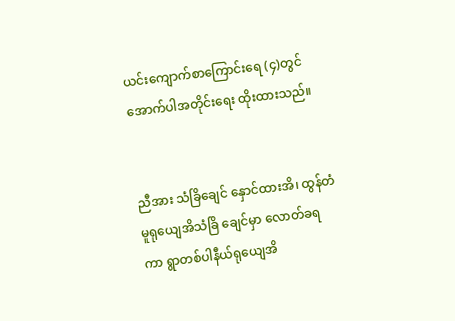ယင်းကျောက်စာကြောင်းရေ (၄)တွင် အောက်ပါအတိုင်းရေး ထိုးထားသည်။


ညီအား သံခြိချေင် နှောင်ထားအိ၊ ထွန်တံ မူရုယျေအိသံခြိ ချေင်မှာ လောတ်ခရကာ ရွာတစ်ပါနီယ်ရုယျေအိ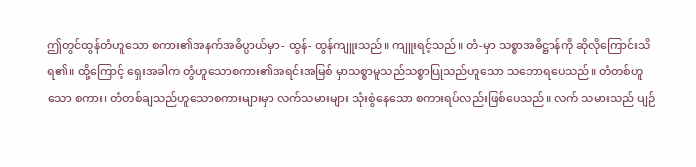ဤတွင်ထွန်တံဟူသော စကား၏အနက်အဓိပ္ပာယ်မှာ- ထွန်- ထွန်ကျူးသည်။ ကျူးရင့်သည်။ တံ-မှာ သစ္စာအဓိဋ္ဌာန်ကို ဆိုလိုကြောင်းသိရ၏။ ထို့ကြောင့် ရှေးအခါက တွံဟူသောစကား၏အရင်းအမြစ် မှာသစ္စာမူသည်သစ္စာပြုသည်ဟူသော သဘောရပေသည်။ တံတစ်ဟူသော စကား၊ တံတစ်ချသည်ဟူသောစကားများမှာ လက်သမားများ သုံးစွဲနေသော စကားရပ်လည်းဖြစ်ပေသည်။ လက် သမားသည် ပျဉ်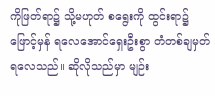ကိုဖြတ်ရာ၌ သို့မဟုတ် စရွေးကို ထွင်းရာ၌ ဖြောင့်မှန် ရလေအောင်ရှေးဦးစွာ တံတစ်ချမှတ်ရလေသည်။ ဆိုလိုသည်မှာ မျဉ်း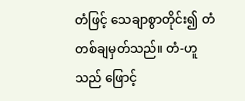တံဖြင့် သေချာစွာတိုင်း၍ တံတစ်ချမှတ်သည်။ တံ-ဟူသည် ဖြောင့်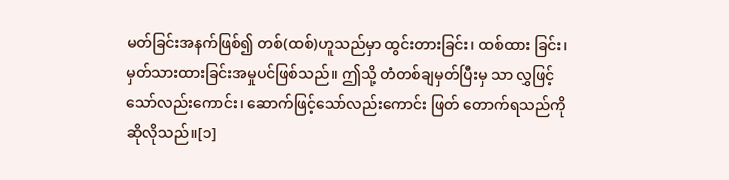မတ်ခြင်းအနက်ဖြစ်၍ တစ်(ထစ်)ဟူသည်မှာ ထွင်းတားခြင်း၊ ထစ်ထား ခြင်း၊ မှတ်သားထားခြင်းအမှုပင်ဖြစ်သည်။ ဤသို့ တံတစ်ချမှတ်ပြီးမှ သာ လွှဖြင့်သော်လည်းကောင်း၊ ဆောက်ဖြင့်သော်လည်းကောင်း ဖြတ် တောက်ရသည်ကို ဆိုလိုသည်။[၁]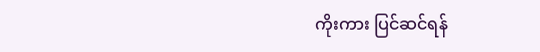ကိုးကား ပြင်ဆင်ရန်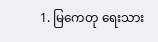1. မြကေတု ရေးသား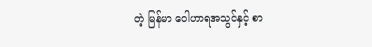တဲ့ မြန်မာ ဝေါဟာရအသွင်နှင့် စာ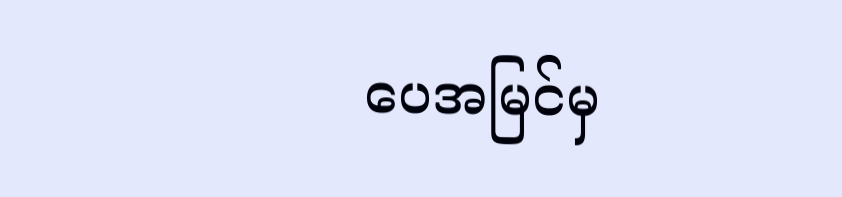ပေအမြင်မှ